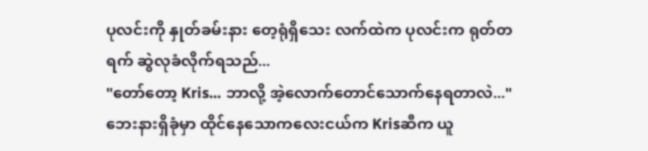ပုလင်းကို နှုတ်ခမ်းနား တေ့ရုံရှိသေး လက်ထဲက ပုလင်းက ရုတ်တရက် ဆွဲလုခံလိုက်ရသည်...
"တော်တော့ Kris... ဘာလို့ အဲ့လောက်တောင်သောက်နေရတာလဲ..."
ဘေးနားရှိခုံမှာ ထိုင်နေသောကလေးငယ်က Krisဆီက ယူ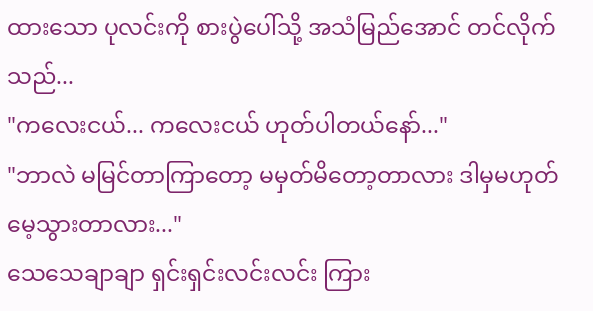ထားသော ပုလင်းကို စားပွဲပေါ်သို့ အသံမြည်အောင် တင်လိုက်သည်...
"ကလေးငယ်... ကလေးငယ် ဟုတ်ပါတယ်နော်..."
"ဘာလဲ မမြင်တာကြာတော့ မမှတ်မိတော့တာလား ဒါမှမဟုတ် မေ့သွားတာလား..."
သေသေချာချာ ရှင်းရှင်းလင်းလင်း ကြား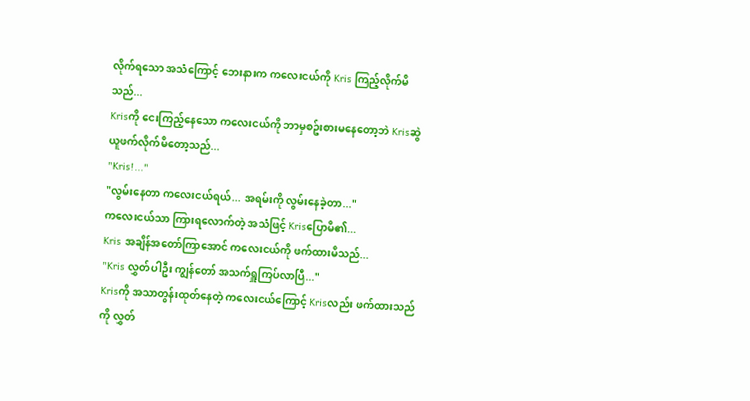လိုက်ရသော အသံကြောင့် ဘေးနားက ကလေးငယ်ကို Kris ကြည့်လိုက်မိသည်...
Krisကို ငေးကြည့်နေသော ကလေးငယ်ကို ဘာမှစဥ်းစားမနေတော့ဘဲ Krisဆွဲယူဖက်လိုက်မိတော့သည်...
"Kris!..."
"လွမ်းနေတာ ကလေးငယ်ရယ်... အရမ်းကို လွမ်းနေခဲ့တာ..."
ကလေးငယ်သာ ကြားရလောက်တဲ့ အသံဖြင့် Krisပြောမိ၏...
Kris အချိန်အတော်ကြာအောင် ကလေးငယ်ကို ဖက်ထားမိသည်...
"Kris လွှတ်ပါဦး ကျွန်တော် အသက်ရှူကြပ်လာပြီ..."
Krisကို အသာတွန်းထုတ်နေတဲ့ ကလေးငယ်ကြောင့် Krisလည်း ဖက်ထားသည်ကို လွှတ်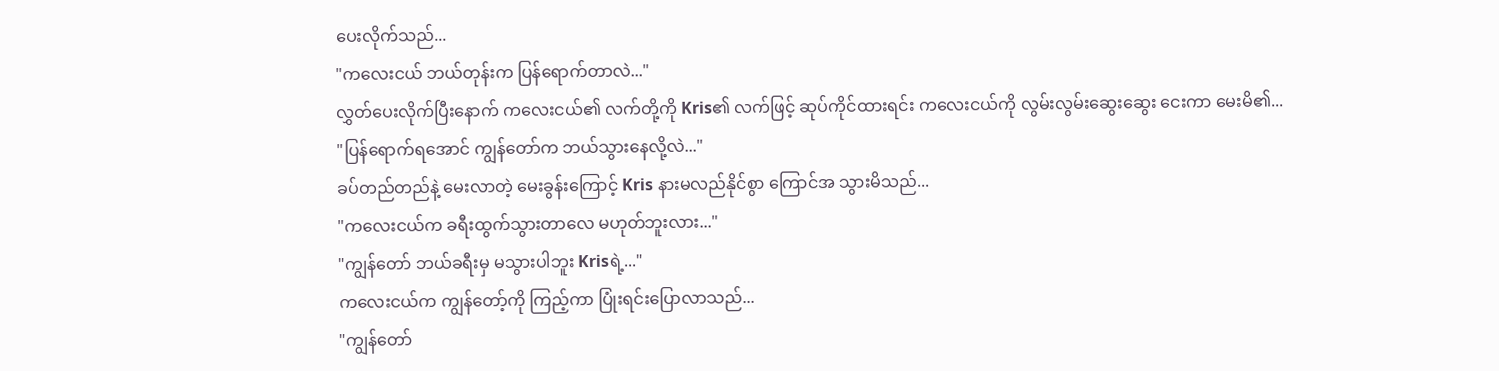ပေးလိုက်သည်...
"ကလေးငယ် ဘယ်တုန်းက ပြန်ရောက်တာလဲ..."
လွှတ်ပေးလိုက်ပြီးနောက် ကလေးငယ်၏ လက်တို့ကို Kris၏ လက်ဖြင့် ဆုပ်ကိုင်ထားရင်း ကလေးငယ်ကို လွမ်းလွမ်းဆွေးဆွေး ငေးကာ မေးမိ၏...
"ပြန်ရောက်ရအောင် ကျွန်တော်က ဘယ်သွားနေလို့လဲ..."
ခပ်တည်တည်နဲ့ မေးလာတဲ့ မေးခွန်းကြောင့် Kris နားမလည်နိုင်စွာ ကြောင်အ သွားမိသည်...
"ကလေးငယ်က ခရီးထွက်သွားတာလေ မဟုတ်ဘူးလား..."
"ကျွန်တော် ဘယ်ခရီးမှ မသွားပါဘူး Krisရဲ့..."
ကလေးငယ်က ကျွန်တော့်ကို ကြည့်ကာ ပြုံးရင်းပြောလာသည်...
"ကျွန်တော်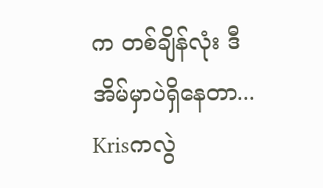က တစ်ချိန်လုံး ဒီအိမ်မှာပဲရှိနေတာ... Krisကလွဲ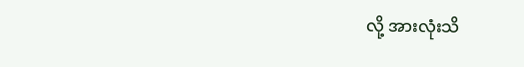လို့ အားလုံးသိ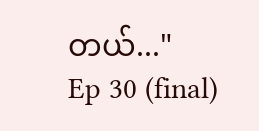တယ်..."
Ep 30 (final)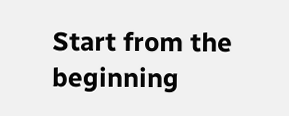Start from the beginning